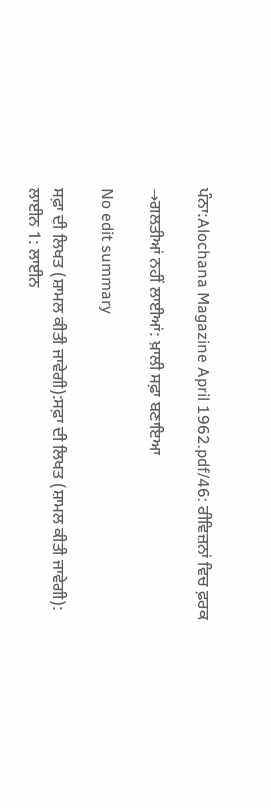ਪੰਨਾ:Alochana Magazine April 1962.pdf/46: ਰੀਵਿਜ਼ਨਾਂ ਵਿਚ ਫ਼ਰਕ

→ਗਲਤੀਆਂ ਨਹੀਂ ਲਾਈਆਂ: ਖ਼ਾਲੀ ਸਫ਼ਾ ਬਣਾਇਆ

No edit summary

ਸਫ਼ਾ ਦੀ ਲਿਖਤ (ਸ਼ਾਮਲ ਕੀਤੀ ਜਾਵੇਗੀ):ਸਫ਼ਾ ਦੀ ਲਿਖਤ (ਸ਼ਾਮਲ ਕੀਤੀ ਜਾਵੇਗੀ):
ਲਾਈਨ 1: ਲਾਈਨ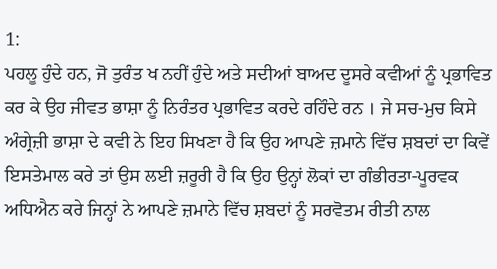1:
ਪਹਲੂ ਹੁੰਦੇ ਹਨ, ਜੋ ਤੁਰੰਤ ਖ ਨਹੀਂ ਹੁੰਦੇ ਅਤੇ ਸਦੀਆਂ ਬਾਅਦ ਦੂਸਰੇ ਕਵੀਆਂ ਨੂੰ ਪ੍ਰਭਾਵਿਤ ਕਰ ਕੇ ਉਹ ਜੀਵਤ ਭਾਸ਼ਾ ਨੂੰ ਨਿਰੰਤਰ ਪ੍ਰਭਾਵਿਤ ਕਰਦੇ ਰਹਿੰਦੇ ਰਨ । ਜੇ ਸਚ-ਮੁਚ ਕਿਸੇ ਅੰਗ੍ਰੇਜ਼ੀ ਭਾਸ਼ਾ ਦੇ ਕਵੀ ਨੇ ਇਹ ਸਿਖਣਾ ਹੈ ਕਿ ਉਹ ਆਪਣੇ ਜ਼ਮਾਨੇ ਵਿੱਚ ਸ਼ਬਦਾਂ ਦਾ ਕਿਵੇਂ ਇਸਤੇਮਾਲ ਕਰੇ ਤਾਂ ਉਸ ਲਈ ਜ਼ਰੂਰੀ ਹੈ ਕਿ ਉਹ ਉਨ੍ਹਾਂ ਲੋਕਾਂ ਦਾ ਗੰਭੀਰਤਾ-ਪੂਰਵਕ ਅਧਿਐਨ ਕਰੇ ਜਿਨ੍ਹਾਂ ਨੇ ਆਪਣੇ ਜ਼ਮਾਨੇ ਵਿੱਚ ਸ਼ਬਦਾਂ ਨੂੰ ਸਰਵੋਤਮ ਰੀਤੀ ਨਾਲ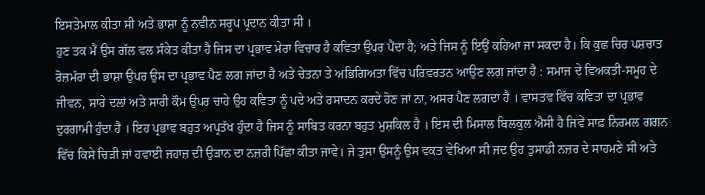ਇਸਤੇਮਾਲ ਕੀਤਾ ਸੀ ਅਤੇ ਭਾਸ਼ਾ ਨੂੰ ਨਵੀਨ ਸਰੂਪ ਪ੍ਰਦਾਨ ਕੀਤਾ ਸੀ ।
ਹੁਣ ਤਕ ਮੈਂ ਉਸ ਗੱਲ ਵਲ ਸੰਕੇਤ ਕੀਤਾ ਹੈ ਜਿਸ ਦਾ ਪ੍ਰਭਾਵ ਮੇਰਾ ਵਿਚਾਰ ਹੈ ਕਵਿਤਾ ਉਪਰ ਪੈਂਦਾ ਹੈ; ਅਤੇ ਜਿਸ ਨੂੰ ਇਉਂ ਕਹਿਆ ਜਾ ਸਕਦਾ ਹੈ। ਕਿ ਕੁਛ ਚਿਰ ਪਸ਼ਚਾਤ ਰੋਜ਼ਮੱਰਾ ਦੀ ਭਾਸ਼ਾ ਉਪਰ ਉਸ ਦਾ ਪ੍ਰਭਾਵ ਪੈਣ ਲਗ ਜਾਂਦਾ ਹੈ ਅਤੇ ਚੇਤਨਾ ਤੇ ਅਭਿਗਿਅਤਾ ਵਿੱਚ ਪਰਿਵਰਤਨ ਆਉਣ ਲਗ ਜਾਂਦਾ ਹੈ : ਸਮਾਜ ਦੇ ਵਿਅਕਤੀ-ਸਮੂਹ ਦੇ ਜੀਵਨ, ਸਾਰੇ ਦਲਾਂ ਅਤੇ ਸਾਰੀ ਕੌਮ ਉਪਰ ਚਾਹੇ ਉਹ ਕਵਿਤਾ ਨੂੰ ਪਦੇ ਅਤੇ ਰਸਾਦਨ ਕਰਦੇ ਹੋਣ ਜਾਂ ਨਾ, ਅਸਰ ਪੈਣ ਲਗਦਾ ਹੈ । ਵਾਸਤਵ ਵਿੱਚ ਕਵਿਤਾ ਦਾ ਪ੍ਰਭਾਵ ਦੁਰਗਾਮੀ ਹੁੰਦਾ ਹੈ । ਇਹ ਪ੍ਰਭਾਵ ਬਹੁਤ ਅਪ੍ਰਤੱਖ ਹੁੰਦਾ ਹੈ ਜਿਸ ਨੂੰ ਸਾਬਿਤ ਕਰਨਾ ਬਹੁਤ ਮੁਸ਼ਕਿਲ ਹੈ । ਇਸ ਦੀ ਮਿਸਾਲ ਬਿਲਕੁਲ ਐਸੀ ਹੈ ਜਿਵੇਂ ਸਾਫ਼ ਨਿਰਮਲ ਗਗਨ ਵਿੱਚ ਕਿਸੇ ਚਿੜੀ ਜਾਂ ਹਵਾਈ ਜਹਾਜ਼ ਦੀ ਉੜਾਨ ਦਾ ਨਜ਼ਰੀ ਪਿੱਛਾ ਕੀਤਾ ਜਾਵੇ। ਜੇ ਤੁਸਾ ਉਸਨੂੰ ਉਸ ਵਕਤ ਵੇਖਿਆ ਸੀ ਜਦ ਉਹ ਤੁਸਾਡੀ ਨਜ਼ਰ ਦੇ ਸਾਹਮਣੇ ਸੀ ਅਤੇ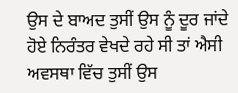ਉਸ ਦੇ ਬਾਅਦ ਤੁਸੀਂ ਉਸ ਨੂੰ ਦੂਰ ਜਾਂਦੇ ਹੋਏ ਨਿਰੰਤਰ ਵੇਖਦੇ ਰਹੇ ਸੀ ਤਾਂ ਐਸੀ ਅਵਸਥਾ ਵਿੱਚ ਤੁਸੀਂ ਉਸ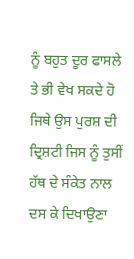ਨੂੰ ਬਹੁਤ ਦੂਰ ਫਾਸਲੇ ਤੇ ਭੀ ਵੇਖ ਸਕਦੇ ਹੋ ਜਿਥੇ ਉਸ ਪੁਰਸ਼ ਦੀ ਦ੍ਰਿਸ਼ਟੀ ਜਿਸ ਨੂੰ ਤੁਸੀਂ ਹੱਥ ਦੇ ਸੰਕੇਤ ਨਾਲ ਦਸ ਕੇ ਦਿਖਾਉਣਾ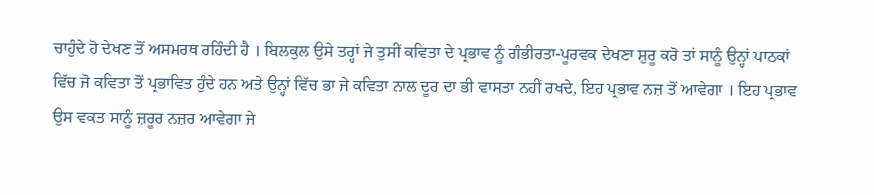ਚਾਹੁੰਦੇ ਹੋ ਦੇਖਣ ਤੋਂ ਅਸਮਰਥ ਰਹਿੰਦੀ ਹੈ । ਬਿਲਕੁਲ ਉਸੇ ਤਰ੍ਹਾਂ ਜੇ ਤੁਸੀਂ ਕਵਿਤਾ ਦੇ ਪ੍ਰਭਾਵ ਨੂੰ ਗੰਭੀਰਤਾ-ਪੂਰਵਕ ਦੇਖਣਾ ਸ਼ੁਰੂ ਕਰੋ ਤਾਂ ਸਾਨੂੰ ਉਨ੍ਹਾਂ ਪਾਠਕਾਂ ਵਿੱਚ ਜੋ ਕਵਿਤਾ ਤੋਂ ਪ੍ਰਭਾਵਿਤ ਹੁੰਦੇ ਹਨ ਅਤੇ ਉਨ੍ਹਾਂ ਵਿੱਚ ਭਾ ਜੇ ਕਵਿਤਾ ਨਾਲ ਦੂਰ ਦਾ ਭੀ ਵਾਸਤਾ ਨਹੀਂ ਰਖਦੇ, ਇਹ ਪ੍ਰਭਾਵ ਨਜ਼ ਤੋਂ ਆਵੇਗਾ । ਇਹ ਪ੍ਰਭਾਵ ਉਸ ਵਕਤ ਸਾਨੂੰ ਜ਼ਰੂਰ ਨਜ਼ਰ ਆਵੇਗਾ ਜੇ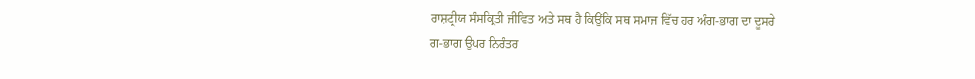ਰਾਸ਼ਟ੍ਰੀਯ ਸੰਸਕ੍ਰਿਤੀ ਜੀਵਿਤ ਅਤੇ ਸਥ ਹੈ ਕਿਉਂਕਿ ਸਥ ਸਮਾਜ ਵਿੱਚ ਹਰ ਅੰਗ-ਭਾਗ ਦਾ ਦੂਸਰੇ
ਗ-ਭਾਗ ਉਪਰ ਨਿਰੰਤਰ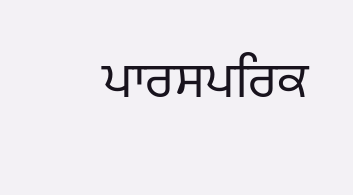ਪਾਰਸਪਰਿਕ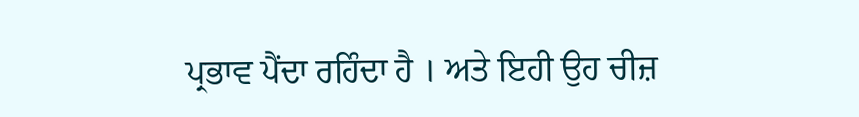ਪ੍ਰਭਾਵ ਪੈਂਦਾ ਰਹਿੰਦਾ ਹੈ । ਅਤੇ ਇਹੀ ਉਹ ਚੀਜ਼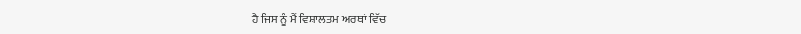ਹੈ ਜਿਸ ਨੂੰ ਮੈਂ ਵਿਸ਼ਾਲਤਮ ਅਰਥਾਂ ਵਿੱਚ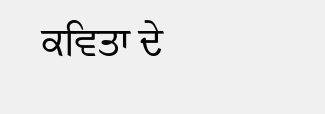ਕਵਿਤਾ ਦੇ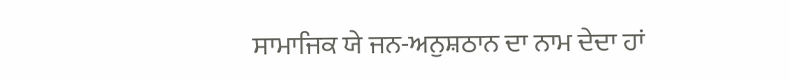ਸਾਮਾਜਿਕ ਯੇ ਜਨ-ਅਨੁਸ਼ਠਾਨ ਦਾ ਨਾਮ ਦੇਦਾ ਹਾਂ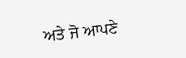ਅਤੇ ਜੋ ਆਪਣੇ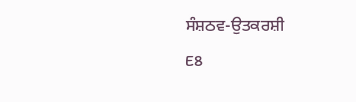ਸੰਸ਼ਠਵ-ਉਤਕਰਸ਼ੀ
E8